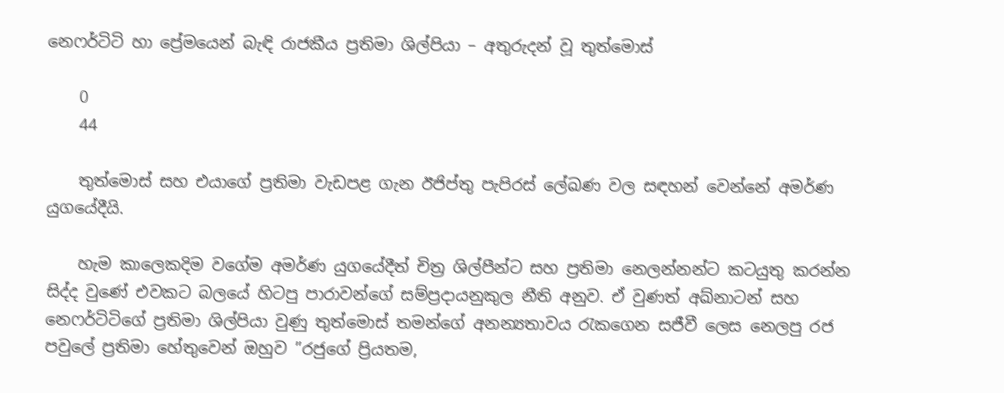නෙෆර්ටිටි හා ප්‍රේමයෙන් බැඳි රාජකීය ප්‍රතිමා ශිල්පියා – අතුරුදන් වූ තුත්මොස්

    0
    44

    තුත්මොස් සහ එයාගේ ප්‍රතිමා වැඩපළ ගැන ඊජිප්තු පැපිරස් ලේඛණ වල සඳහන් වෙන්නේ අමර්ණ යුගයේදීයි.

    හැම කාලෙකදිම වගේම අමර්ණ යුගයේදීත් චිත්‍ර ශිල්පීන්ට සහ ප්‍රතිමා නෙලන්නන්ට කටයුතු කරන්න සිද්ද වුණේ එවකට බලයේ හිටපු පාරාවන්ගේ සම්ප්‍රදායනුකුල නීති අනුව. ඒ වුණත් අඛ්නාටන් සහ නෙෆර්ටිටිගේ ප්‍රතිමා ශිල්පියා වුණු තුත්මොස් තමන්ගේ අනන්‍යතාවය රැකගෙන සජීවී ලෙස නෙලපු රජ පවුලේ ප්‍රතිමා හේතුවෙන් ඔහුව ”රජුගේ ප්‍රියතම,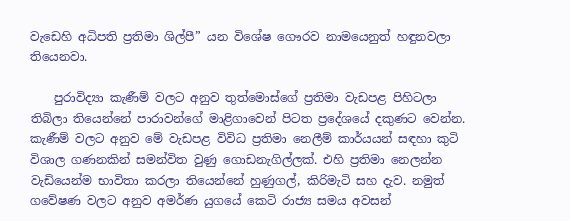වැඩෙහි අධිපති ප්‍රතිමා ශිල්පී” යන විශේෂ ගෞරව නාමයෙනුත් හඳුනවලා තියෙනවා.

    පුරාවිද්‍යා කැණීම් වලට අනුව තුත්මොස්ගේ ප්‍රතිමා වැඩපළ පිහිටලා තිබිලා තියෙන්නේ පාරාවන්ගේ මාළිගාවෙන් පිටත ප්‍රදේශයේ දකුණට වෙන්න. කැණීම් වලට අනුව මේ වැඩපළ විවිධ ප්‍රතිමා නෙලීම් කාර්යයන් සඳහා කුටි විශාල ගණනකින් සමන්විත වුණු ගොඩනැගිල්ලක්. එහි ප්‍රතිමා නෙලන්න වැඩියෙන්ම භාවිතා කරලා තියෙන්නේ හුණුගල්, කිරිමැටි සහ දැව. නමුත් ගවේෂණ වලට අනුව අමර්ණ යුගයේ කෙටි රාජ්‍ය සමය අවසන්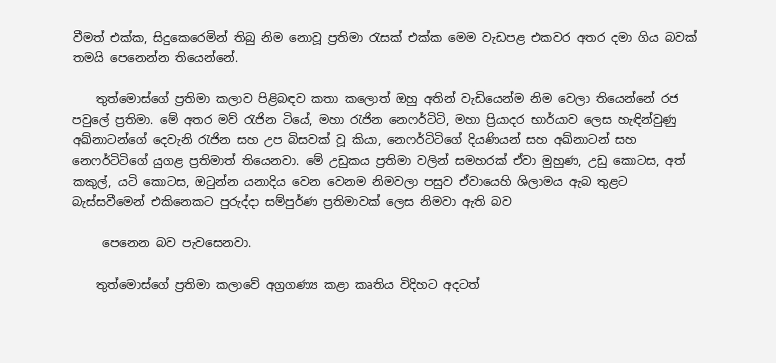වීමත් එක්ක, සිදුකෙරෙමින් තිබු නිම නොවූ ප්‍රතිමා රැසක් එක්ක මෙම වැඩපළ එකවර අතර දමා ගිය බවක් තමයි පෙනෙන්න තියෙන්නේ.

    තුත්මොස්ගේ ප්‍රතිමා කලාව පිළිබඳව කතා කලොත් ඔහු අතින් වැඩියෙන්ම නිම වෙලා තියෙන්නේ රජ පවුලේ ප්‍රතිමා. මේ අතර මව් රැජින ටියේ, මහා රැජින නෙෆර්ටිටි, මහා ප්‍රියාදර භාර්යාව ලෙස හැඳින්වුණු අඛ්නාටන්ගේ දෙවැනි රැජින සහ උප බිසවක් වූ කියා, නෙෆර්ටිටිගේ දියණියන් සහ අඛ්නාටන් සහ නෙෆර්ටිටිගේ යුගළ ප්‍රතිමාත් තියෙනවා. මේ උඩුකය ප්‍රතිමා වලින් සමහරක් ඒවා මුහුණ, උඩු කොටස, අත් කකුල්, යටි කොටස, ඔටුන්න යනාදිය වෙන වෙනම නිමවලා පසුව ඒවායෙහි ශිලාමය ඇබ තුළට බැස්සවීමෙන් එකිනෙකට පුරුද්දා සම්පුර්ණ ප්‍රතිමාවක් ලෙස නිමවා ඇති බව

     පෙනෙන බව පැවසෙනවා.

    තුත්මොස්ගේ ප්‍රතිමා කලාවේ අග්‍රගණ්‍ය කළා කෘතිය විදිහට අදටත්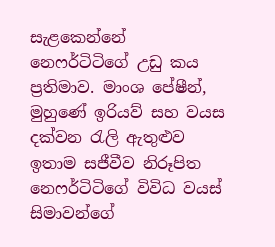සැළකෙන්නේ නෙෆර්ටිටිගේ උඩු කය ප්‍රතිමාව. මාංශ පේෂීන්, මුහුණේ ඉරියව් සහ වයස දක්වන රැලි ඇතුළුව ඉතාම සජීවීව නිරූපිත නෙෆර්ටිටිගේ විවිධ වයස් සිමාවන්ගේ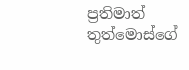ප්‍රතිමාත් තුත්මොස්ගේ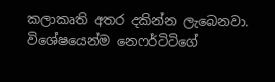කලාකෘති අතර දකින්න ලැබෙනවා. විශේෂයෙන්ම නෙෆර්ටිටිගේ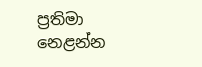ප්‍රතිමා නෙළන්න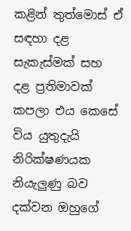කළින් තුත්මොස් ඒ සඳහා දළ සැකැස්මක් සහ දළ ප්‍රතිමාවක් කපලා එය කෙසේ විය යුතුදැයි නිරික්ෂණයක නියැලුණු බව දක්වන ඔහුගේ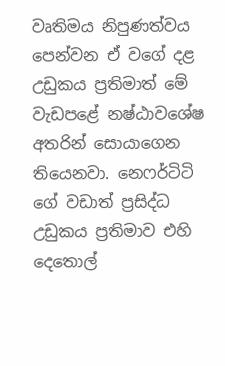වෘතිමය නිපුණත්වය පෙන්වන ඒ වගේ දළ උඩුකය ප්‍රතිමාත් මේ වැඩපළේ නෂ්ඨාවශේෂ අතරින් සොයාගෙන තියෙනවා. නෙෆර්ටිටි ගේ වඩාත් ප්‍රසිද්ධ උඩුකය ප්‍රතිමාව එහි දෙතොල්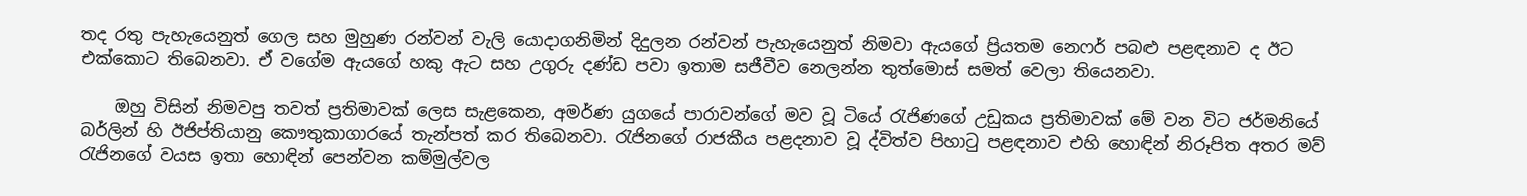තද රතු පැහැයෙනුත් ගෙල සහ මුහුණ රන්වන් වැලි යොදාගනිමින් දිදුලන රන්වන් පැහැයෙනුත් නිමවා ඇයගේ ප්‍රියතම නෙෆර් පබළු පළඳනාව ද ඊට එක්කොට තිබෙනවා. ඒ වගේම ඇයගේ හකු ඇට සහ උගුරු දණ්ඩ පවා ඉතාම සජීවීව නෙලන්න තුත්මොස් සමත් වෙලා තියෙනවා.

    ඔහු විසින් නිමවපු තවත් ප්‍රතිමාවක් ලෙස සැළකෙන, අමර්ණ යුගයේ පාරාවන්ගේ මව වූ ටියේ රැජිණගේ උඩුකය ප්‍රතිමාවක් මේ වන විට ජර්මනියේ බර්ලින් හි ඊජිප්තියානු කෞතුකාගාරයේ තැන්පත් කර තිබෙනවා. රැජිනගේ රාජකීය පළදනාව වූ ද්විත්ව පිහාටු පළඳනාව එහි හොඳින් නිරූපිත අතර මව් රැජිනගේ වයස ඉතා හොඳින් පෙන්වන කම්මුල්වල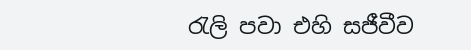රැලි පවා එහි සජීවීව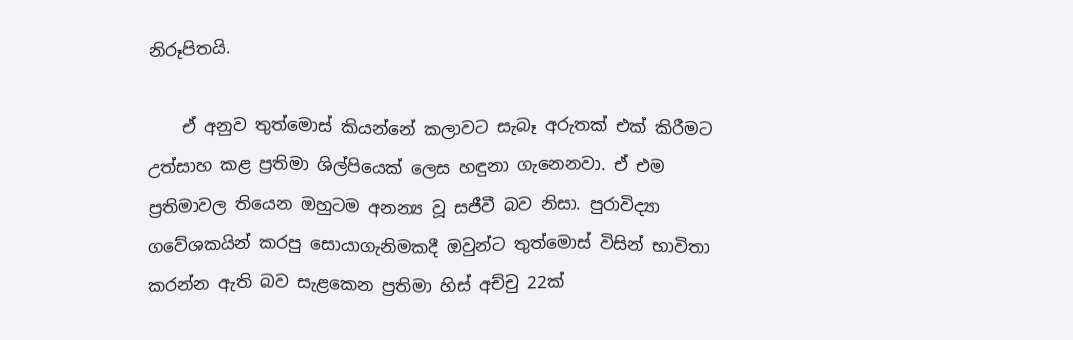නිරූපිතයි.

    ඒ අනුව තුත්මොස් කියන්නේ කලාවට සැබෑ අරුතක් එක් කිරීමට උත්සාහ කළ ප්‍රතිමා ශිල්පියෙක් ලෙස හඳුනා ගැනෙනවා. ඒ එම ප්‍රතිමාවල තියෙන ඔහුටම අනන්‍ය වූ සජීවී බව නිසා. පුරාවිද්‍යා ගවේශකයින් කරපු සොයාගැනිමකදී ඔවුන්ට තුත්මොස් විසින් භාවිතා කරන්න ඇති බව සැළකෙන ප්‍රතිමා හිස් අච්චු 22ක්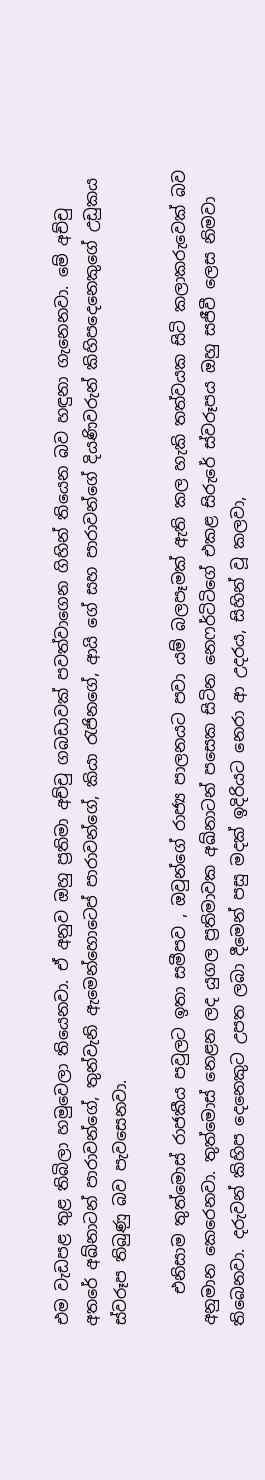එම වැඩපළ තුළ තිබිලා හමුවෙලා තියෙනවා. ඒ අනුව ඔහු ප්‍රතිමා අච්චු ගබඩාවක් පවත්වාගෙන ගිහින් තියෙන බව හඳුනා ගැනෙනවා. මේ අච්චු අතරේ අඛ්නාටන් පාරාවන්ගේ, තුන්වැනි ඇමෙන්හොටෙප් පාරාවන්ගේ, කියා රැජිනගේ, ආයි ගේ සහ පාරාවන්ගේ දියණිවරුන් කිහිපදෙනෙකුගේ උඩුකය ස්වරූප තිබුණු බව පැවසෙනවා.

    එනිසාම තුත්මොස් රාජකීය පවුලට ඉතා සමීපව , ඔවුන්ගේ රාජ්‍ය පාලනයට පවා යම් බලපෑමක් ඇති කල හැකි තත්වයක සිටි කලාකරුවෙක් බව අනුමාන කෙරෙනවා. තුත්මොස් නෙළන ලද යුගල ප්‍රතිමාවක අඛ්නාටන් පසෙක සිටින නෙෆර්ටිටිගේ එකළ සිරුරේ ස්වරූපය ඔහු සජීවී ලෙස නිමවා තිබෙනවා. දරුවන් කිහිප දෙනෙකුට උපත ලබා දීමෙන් පසු මදක් ඉදිරියට නෙරා ආ උදරය, සිහින් වූ කලවා,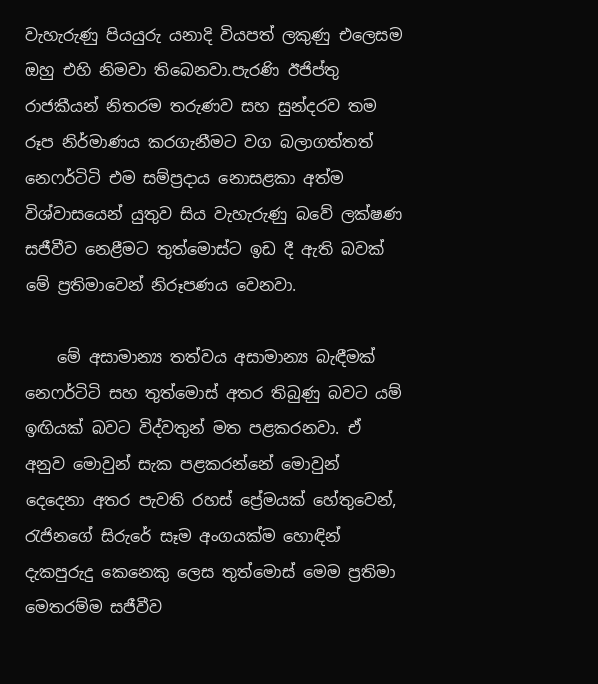වැහැරුණු පියයුරු යනාදි වියපත් ලකුණු එලෙසම ඔහු එහි නිමවා තිබෙනවා.පැරණි ඊජිප්තු රාජකීයන් නිතරම තරුණව සහ සුන්දරව තම රූප නිර්මාණය කරගැනීමට වග බලාගත්තත් නෙෆර්ටිටි එම සම්ප්‍රදාය නොසළකා අත්ම විශ්වාසයෙන් යුතුව සිය වැහැරුණු බවේ ලක්ෂණ සජීවීව නෙළීමට තුත්මොස්ට ඉඩ දී ඇති බවක් මේ ප්‍රතිමාවෙන් නිරූපණය වෙනවා.

    මේ අසාමාන්‍ය තත්වය අසාමාන්‍ය බැඳීමක් නෙෆර්ටිටි සහ තුත්මොස් අතර තිබුණු බවට යම් ඉඟියක් බවට විද්වතුන් මත පළකරනවා. ඒ අනුව මොවුන් සැක පළකරන්නේ මොවුන් දෙදෙනා අතර පැවති රහස් ප්‍රේමයක් හේතුවෙන්, රැජිනගේ සිරුරේ සෑම අංගයක්ම හොඳින් දැකපුරුදු කෙනෙකු ලෙස තුත්මොස් මෙම ප්‍රතිමා මෙතරම්ම සජීවීව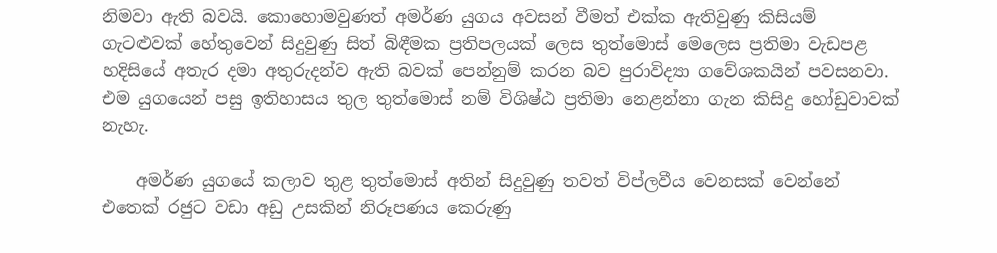නිමවා ඇති බවයි. කොහොමවුණත් අමර්ණ යුගය අවසන් වීමත් එක්ක ඇතිවුණු කිසියම් ගැටළුවක් හේතුවෙන් සිදුවුණු සිත් බිඳීමක ප්‍රතිපලයක් ලෙස තුත්මොස් මෙලෙස ප්‍රතිමා වැඩපළ හදිසියේ අතැර දමා අතුරුදන්ව ඇති බවක් පෙන්නුම් කරන බව පුරාවිද්‍යා ගවේශකයින් පවසනවා. එම යුගයෙන් පසු ඉතිහාසය තුල තුත්මොස් නම් විශිෂ්ඨ ප්‍රතිමා නෙළන්නා ගැන කිසිදු හෝඩුවාවක් නැහැ.

    අමර්ණ යුගයේ කලාව තුළ තුත්මොස් අතින් සිදුවුණු තවත් විප්ලවීය වෙනසක් වෙන්නේ එතෙක් රජුට වඩා අඩු උසකින් නිරූපණය කෙරුණු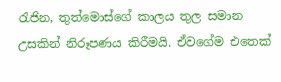රැජින, තුත්මොස්ගේ කාලය තුල සමාන උසකින් නිරූපණය කිරීමයි. ඒවගේම එතෙක්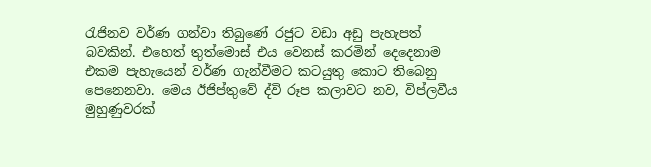රැජිනව වර්ණ ගන්වා තිබුණේ රජුට වඩා අඩු පැහැපත් බවකින්. එහෙත් තුත්මොස් එය වෙනස් කරමින් දෙදෙනාම එකම පැහැයෙන් වර්ණ ගැන්වීමට කටයුතු කොට තිබෙනු පෙනෙනවා. මෙය ඊජිප්තුවේ ද්වි රූප කලාවට නව, විප්ලවීය මුහුණුවරක්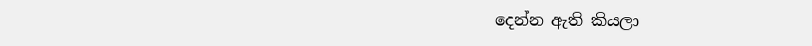දෙන්න ඇති කියලා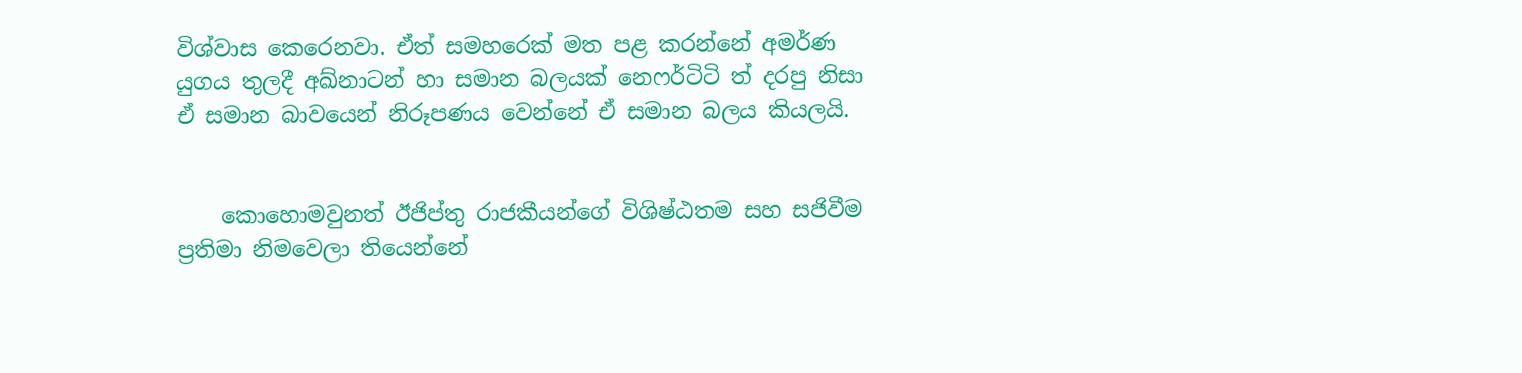විශ්වාස කෙරෙනවා. ඒත් සමහරෙක් මත පළ කරන්නේ අමර්ණ යුගය තුලදී අඛ්නාටන් හා සමාන බලයක් නෙෆර්ටිටි ත් දරපු නිසා ඒ සමාන බාවයෙන් නිරූපණය වෙන්නේ ඒ සමාන බලය කියලයි.


    කොහොමවුනත් ඊජිප්තු රාජකීයන්ගේ විශිෂ්ඨතම සහ සජිවීම ප්‍රතිමා නිමවෙලා තියෙන්නේ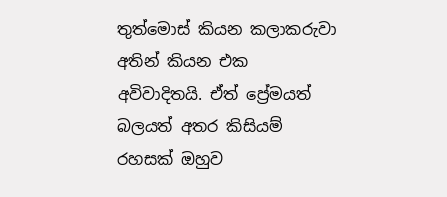තුත්මොස් කියන කලාකරුවා අතින් කියන එක අවිවාදිතයි. ඒත් ප්‍රේමයත් බලයත් අතර කිසියම් රහසක් ඔහුව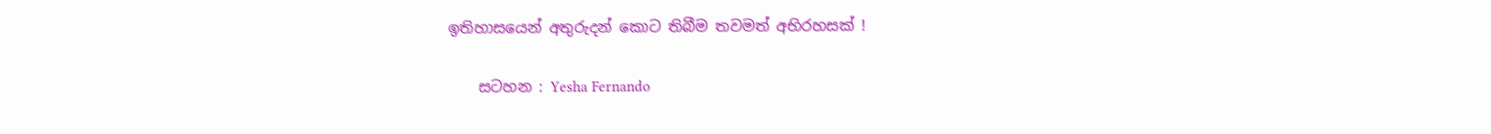ඉතිහාසයෙන් අතුරුදන් කොට තිබීම තවමත් අභිරහසක් !

    සටහන : Yesha Fernando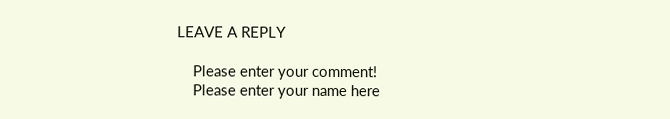LEAVE A REPLY

    Please enter your comment!
    Please enter your name here